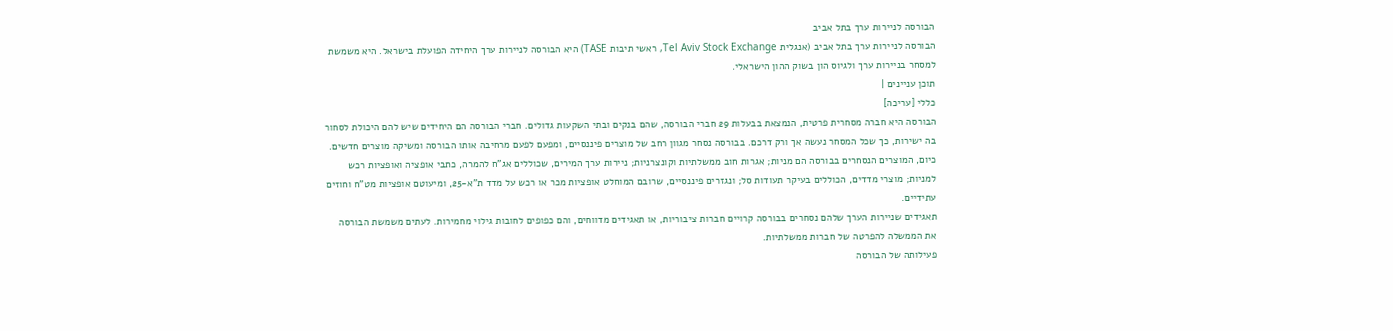הבורסה לניירות ערך בתל אביב
הבורסה לניירות ערך בתל אביב (אנגלית Tel Aviv Stock Exchange, ראשי תיבות TASE) היא הבורסה לניירות ערך היחידה הפועלת בישראל. היא משמשת למסחר בניירות ערך ולגיוס הון בשוק ההון הישראלי.
תוכן עניינים |
כללי [עריכה]
הבורסה היא חברה מסחרית פרטית, הנמצאת בבעלות 29 חברי הבורסה, שהם בנקים ובתי השקעות גדולים. חברי הבורסה הם היחידים שיש להם היכולת לסחור בה ישירות, כך שכל המסחר נעשה אך ורק דרכם. בבורסה נסחר מגוון רחב של מוצרים פיננסיים, ומפעם לפעם מרחיבה אותו הבורסה ומשיקה מוצרים חדשים. כיום, המוצרים הנסחרים בבורסה הם מניות; אגרות חוב ממשלתיות וקונצרניות; ניירות ערך המירים, שכוללים אג"ח להמרה, כתבי אופציה ואופציות רכש למניות; מוצרי מדדים, הכוללים בעיקר תעודות סל; ונגזרים פיננסיים, שרובם המוחלט אופציות מכר או רכש על מדד ת"א-25, ומיעוטם אופציות מט"ח וחוזים עתידיים.
תאגידים שניירות הערך שלהם נסחרים בבורסה קרויים חברות ציבוריות, או תאגידים מדווחים, והם כפופים לחובות גילוי מחמירות. לעתים משמשת הבורסה את הממשלה להפרטה של חברות ממשלתיות.
פעילותה של הבורסה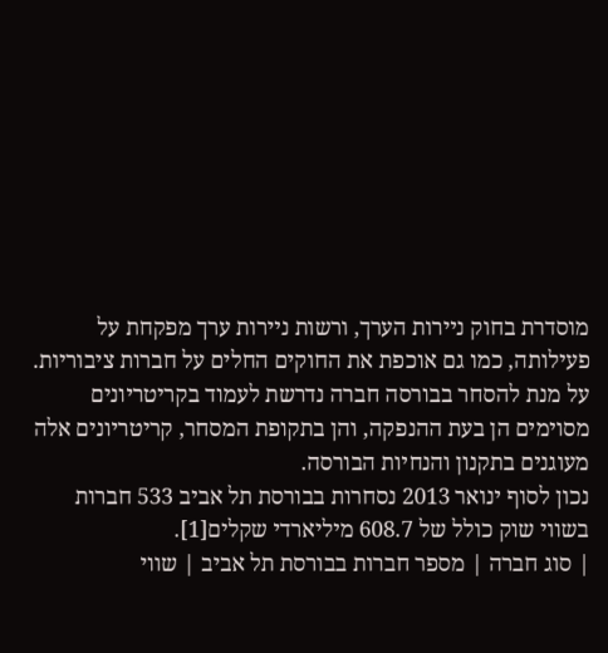מוסדרת בחוק ניירות הערך, ורשות ניירות ערך מפקחת על פעילותה, כמו גם אוכפת את החוקים החלים על חברות ציבוריות. על מנת להסחר בבורסה חברה נדרשת לעמוד בקריטריונים מסוימים הן בעת ההנפקה, והן בתקופת המסחר, קריטריונים אלה מעוגנים בתקנון והנחיות הבורסה.
נכון לסוף ינואר 2013 נסחרות בבורסת תל אביב 533 חברות בשווי שוק כולל של 608.7 מיליארדי שקלים[1].
| סוג חברה | מספר חברות בבורסת תל אביב | שווי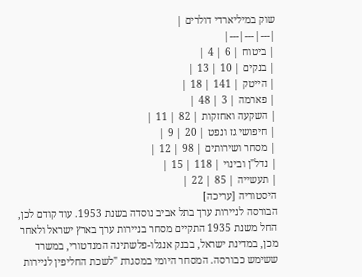שוק במיליארדי דולרים |
|---|---|---|
| ביטוח | 6 | 4 |
| בנקים | 10 | 13 |
| הייטק | 141 | 18 |
| פארמה | 3 | 48 |
| השקעה ואחזקות | 82 | 11 |
| חיפושי גז ונפט | 20 | 9 |
| מסחר ושירותים | 98 | 12 |
| נדל"ן ובינוי | 118 | 15 |
| תעשייה | 85 | 22 |
היסטוריה [עריכה]
הבורסה לניירות ערך בתל אביב נוסדה בשנת 1953. עוד קודם לכן, החל משנת 1935 התקיים מסחר בניירות ערך בארץ ישראל ולאחר מכן, במדינת ישראל, בבנק אנגלו-פלשתינה המנדטורי, במשרד ששימש כבורסה. המסחר היומי במסגרת "לשכת החליפין לניירות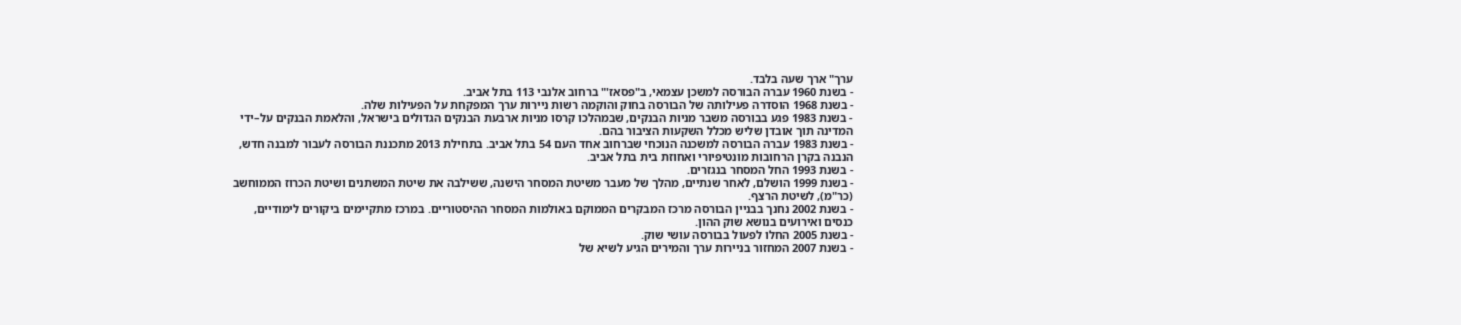ערך" ארך שעה בלבד.
- בשנת 1960 עברה הבורסה למשכן עצמאי, ב"פסאז'" ברחוב אלנבי 113 בתל אביב.
- בשנת 1968 הוסדרה פעילותה של הבורסה בחוק והוקמה רשות ניירות ערך המפקחת על הפעילות שלה.
- בשנת 1983 פגע בבורסה משבר מניות הבנקים, שבמהלכו קרסו מניות ארבעת הבנקים הגדולים בישראל, והלאמת הבנקים על–ידי המדינה תוך אובדן שליש מכלל השקעות הציבור בהם.
- בשנת 1983 עברה הבורסה למשכנה הנוכחי שברחוב אחד העם 54 בתל אביב. בתחילת 2013 מתכננת הבורסה לעבור למבנה חדש, הנבנה בקרן הרחובות מונטיפיורי ואחוזת בית בתל אביב.
- בשנת 1993 החל המסחר בנגזרים.
- בשנת 1999 הושלם, לאחר שנתיים, מהלך של מעבר משיטת המסחר הישנה, ששילבה את שיטת המשתנים ושיטת הכרוז הממוחשב (כר"מ), לשיטת הרצף.
- בשנת 2002 נחנך בבניין הבורסה מרכז המבקרים הממוקם באולמות המסחר ההיסטוריים. במרכז מתקיימים ביקורים לימודיים, כנסים ואירועים בנושא שוק ההון.
- בשנת 2005 החלו לפעול בבורסה עושי שוק.
- בשנת 2007 המחזור בניירות ערך והמירים הגיע לשיא של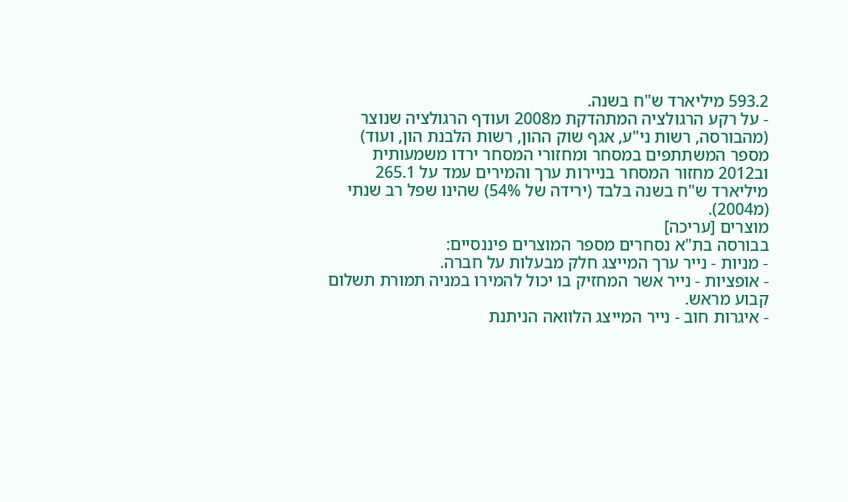593.2 מיליארד ש"ח בשנה.
- על רקע הרגולציה המתהדקת מ2008 ועודף הרגולציה שנוצר (מהבורסה, רשות ני"ע, אגף שוק ההון, רשות הלבנת הון, ועוד) מספר המשתתפים במסחר ומחזורי המסחר ירדו משמעותית וב2012 מחזור המסחר בניירות ערך והמירים עמד על 265.1 מיליארד ש"ח בשנה בלבד (ירידה של 54%) שהינו שפל רב שנתי (מ2004).
מוצרים [עריכה]
בבורסה בת"א נסחרים מספר המוצרים פיננסיים:
- מניות - נייר ערך המייצג חלק מבעלות על חברה.
- אופציות - נייר אשר המחזיק בו יכול להמירו במניה תמורת תשלום קבוע מראש.
- איגרות חוב - נייר המייצג הלוואה הניתנת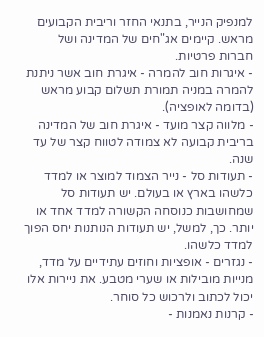למנפיק הנייר, בתנאי החזר וריבית הקבועים מראש. קיימים אג"חים של המדינה ושל חברות פרטיות.
- איגרות חוב להמרה - איגרת חוב אשר ניתנת להמרה במניה תמורת תשלום קבוע מראש (בדומה לאופציה).
- מלווה קצר מועד - איגרת חוב של המדינה בריבית קבועה לא צמודה לטווח קצר של עד שנה.
- תעודות סל - נייר הצמוד למוצר או למדד כלשהו בארץ או בעולם. יש תעודות סל שמחושבות כנוסחה הקשורה למדד אחד או יותר. כך, למשל, יש תעודות הנותנות יחס הפוך למדד כלשהו.
- נגזרים - אופציות וחוזים עתידיים על מדד, מנייות מובילות או שערי מטבע. את ניירות אלו יכול לכתוב ולרכוש כל סוחר.
- קרנות נאמנות -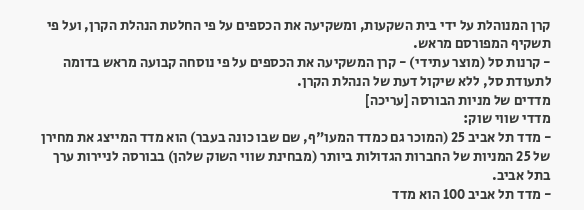קרן המנוהלת על ידי בית השקעות, ומשקיעה את הכספים על פי החלטת הנהלת הקרן, ועל פי תשקיף המפורסם מראש.
- קרנות סל (מוצר עתידי) - קרן המשקיעה את הכספים על פי נוסחה קבועה מראש בדומה לתעודת סל, ללא שיקול דעת של הנהלת הקרן.
מדדים של מניות הבורסה [עריכה]
מדדי שווי שוק:
- מדד תל אביב 25 (המוכר גם כמדד המעו"ף, שם שבו כונה בעבר) הוא מדד המייצג את מחירן של 25 המניות של החברות הגדולות ביותר (מבחינת שווי השוק שלהן) בבורסה לניירות ערך בתל אביב.
- מדד תל אביב 100 הוא מדד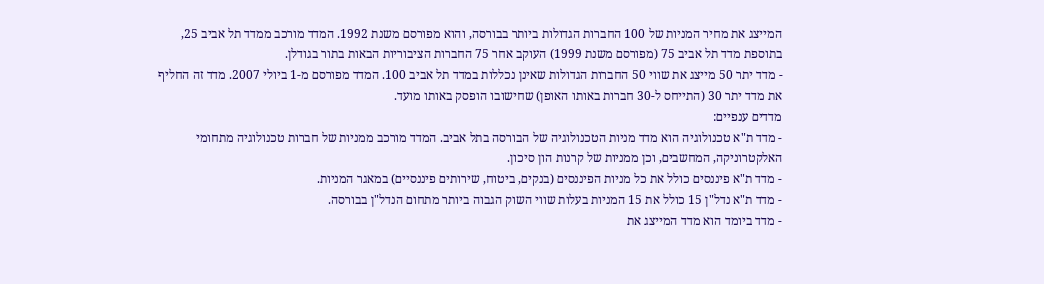המייצג את מחיר המניות של 100 החברות הגדולות ביותר בבורסה, והוא מפורסם משנת 1992. המדד מורכב ממדד תל אביב 25, בתוספת מדד תל אביב 75 (מפורסם משנת 1999) העוקב אחר 75 החברות הציבוריות הבאות בתור בגודלן.
- מדד יתר 50 מייצג את שווי 50 החברות הגדולות שאינן נכללות במדד תל אביב 100. המדד מפורסם מ-1 ביולי 2007. מדד זה החליף את מדד יתר 30 (התייחס ל-30 חברות באותו האופן) שחישובו הופסק באותו מועד.
מדדים ענפיים:
- מדד ת"א טכנולוגיה הוא מדד מניות הטכנולוגיה של הבורסה בתל אביב. המדד מורכב ממניות של חברות טכנולוגיה מתחומי האלקטרוניקה, המחשבים, וכן ממניות של קרנות הון סיכון.
- מדד ת"א פיננסים כולל את כל מניות הפיננסים (בנקים, ביטוח, שירותים פיננסיים) במאגר המניות.
- מדד ת"א נדל"ן 15 כולל את 15 המניות בעלות שווי השוק הגבוה ביותר מתחום הנדל"ן בבורסה.
- מדד ביומד הוא מדד המייצג את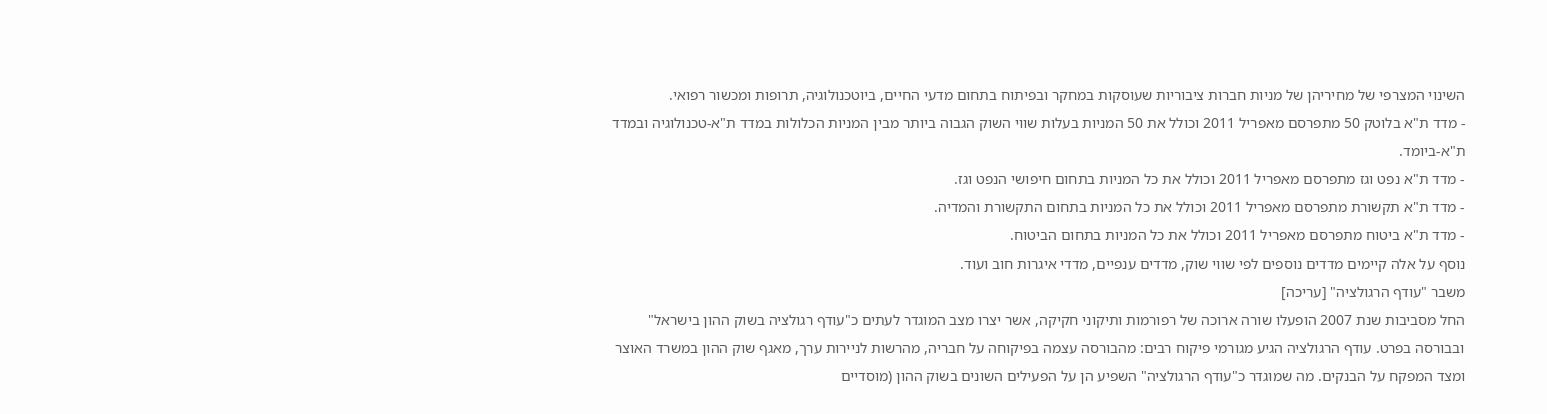השינוי המצרפי של מחיריהן של מניות חברות ציבוריות שעוסקות במחקר ובפיתוח בתחום מדעי החיים, ביוטכנולוגיה, תרופות ומכשור רפואי.
- מדד ת"א בלוטק 50 מתפרסם מאפריל 2011 וכולל את 50 המניות בעלות שווי השוק הגבוה ביותר מבין המניות הכלולות במדד ת"א-טכנולוגיה ובמדד ת"א-ביומד.
- מדד ת"א נפט וגז מתפרסם מאפריל 2011 וכולל את כל המניות בתחום חיפושי הנפט וגז.
- מדד ת"א תקשורת מתפרסם מאפריל 2011 וכולל את כל המניות בתחום התקשורת והמדיה.
- מדד ת"א ביטוח מתפרסם מאפריל 2011 וכולל את כל המניות בתחום הביטוח.
נוסף על אלה קיימים מדדים נוספים לפי שווי שוק, מדדים ענפיים, מדדי איגרות חוב ועוד.
משבר "עודף הרגולציה" [עריכה]
החל מסביבות שנת 2007 הופעלו שורה ארוכה של רפורמות ותיקוני חקיקה, אשר יצרו מצב המוגדר לעתים כ"עודף רגולציה בשוק ההון בישראל" ובבורסה בפרט. עודף הרגולציה הגיע מגורמי פיקוח רבים: מהבורסה עצמה בפיקוחה על חבריה, מהרשות לניירות ערך, מאגף שוק ההון במשרד האוצר ומצד המפקח על הבנקים. מה שמוגדר כ"עודף הרגולציה" השפיע הן על הפעילים השונים בשוק ההון (מוסדיים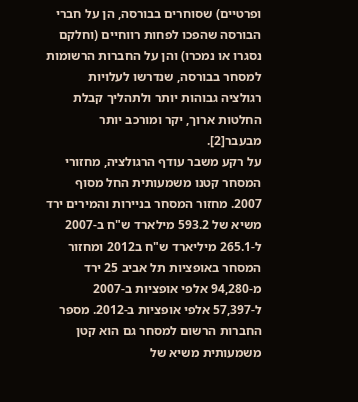ופרטיים) שסוחרים בבורסה, הן על חברי הבורסה שהפכו לפחות רווחיים (וחלקם נסגרו או נמכרו) והן על החברות הרשומות למסחר בבורסה, שנדרשו לעלויות רגולציה גבוהות יותר ולתהליך קבלת החלטות ארוך, יקר ומורכב יותר מבעבר[2].
על רקע משבר עודף הרגולציה, מחזורי המסחר קטנו משמעותית החל מסוף 2007. מחזור המסחר בניירות והמירים ירד משיא של 593.2 מילארד ש"ח ב-2007 ל-265.1 מיליארד ש"ח ב2012 ומחזור המסחר באופציות תל אביב 25 ירד מ-94,280 אלפי אופציות ב-2007 ל-57,397 אלפי אופציות ב-2012. מספר החברות הרשום למסחר גם הוא קטן משמעותית משיא של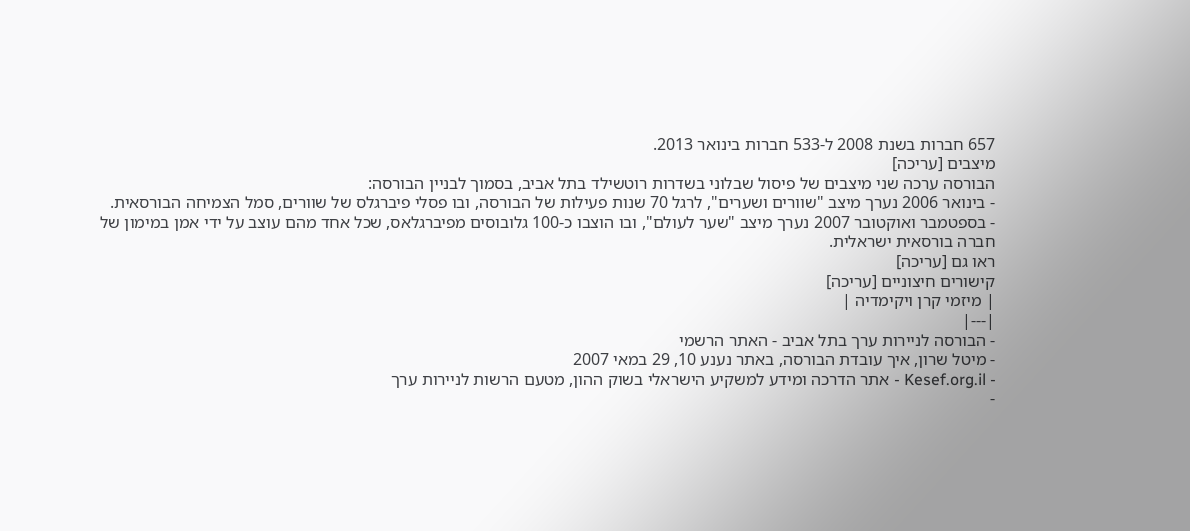657 חברות בשנת 2008 ל-533 חברות בינואר 2013.
מיצבים [עריכה]
הבורסה ערכה שני מיצבים של פיסול שבלוני בשדרות רוטשילד בתל אביב, בסמוך לבניין הבורסה:
- בינואר 2006 נערך מיצב "שוורים ושערים", לרגל 70 שנות פעילות של הבורסה, ובו פסלי פיברגלס של שוורים, סמל הצמיחה הבורסאית.
- בספטמבר ואוקטובר 2007 נערך מיצב "שער לעולם", ובו הוצבו כ-100 גלובוסים מפיברגלאס, שכל אחד מהם עוצב על ידי אמן במימון של חברה בורסאית ישראלית.
ראו גם [עריכה]
קישורים חיצוניים [עריכה]
| מיזמי קרן ויקימדיה |
|---|
- הבורסה לניירות ערך בתל אביב - האתר הרשמי
- מיטל שרון, איך עובדת הבורסה, באתר נענע 10, 29 במאי 2007
- Kesef.org.il - אתר הדרכה ומידע למשקיע הישראלי בשוק ההון, מטעם הרשות לניירות ערך
-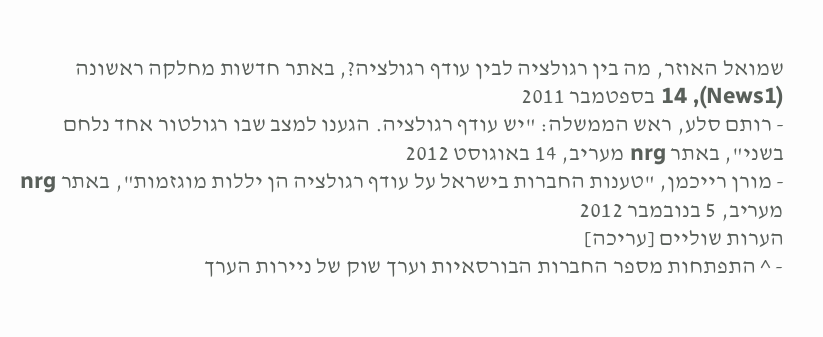שמואל האוזר, מה בין רגולציה לבין עודף רגולציה?, באתר חדשות מחלקה ראשונה (News1), 14 בספטמבר 2011
- רותם סלע, ראש הממשלה: "יש עודף רגולציה. הגענו למצב שבו רגולטור אחד נלחם בשני", באתר nrg מעריב, 14 באוגוסט 2012
- מורן רייכמן, "טענות החברות בישראל על עודף רגולציה הן יללות מוגזמות", באתר nrg מעריב, 5 בנובמבר 2012
הערות שוליים [עריכה]
- ^ התפתחות מספר החברות הבורסאיות וערך שוק של ניירות הערך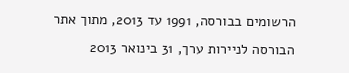הרשומים בבורסה, 1991 עד 2013, מתוך אתר הבורסה לניירות ערך, 31 בינואר 2013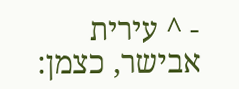- ^ עירית אבישר, כצמן: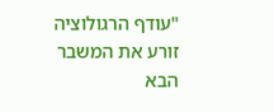"עודף הרגולוציה זורע את המשבר הבא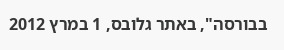בבורסה", באתר גלובס, 1 במרץ 2012